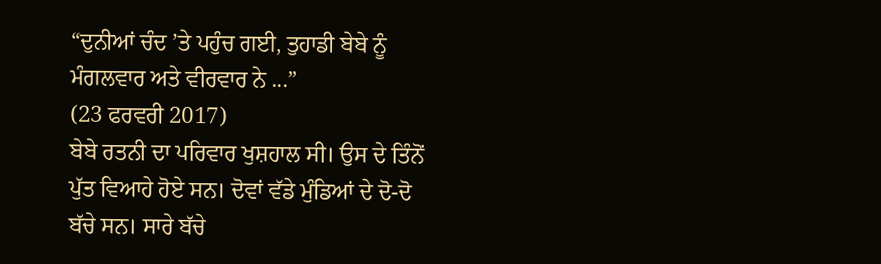“ਦੁਨੀਆਂ ਚੰਦ ’ਤੇ ਪਹੁੰਚ ਗਈ, ਤੁਹਾਡੀ ਬੇਬੇ ਨੂੰ ਮੰਗਲਵਾਰ ਅਤੇ ਵੀਰਵਾਰ ਨੇ ...”
(23 ਫਰਵਰੀ 2017)
ਬੇਬੇ ਰਤਨੀ ਦਾ ਪਰਿਵਾਰ ਖੁਸ਼ਹਾਲ ਸੀ। ਉਸ ਦੇ ਤਿੰਨੋਂ ਪੁੱਤ ਵਿਆਹੇ ਹੋਏ ਸਨ। ਦੋਵਾਂ ਵੱਡੇ ਮੁੰਡਿਆਂ ਦੇ ਦੋ-ਦੋ ਬੱਚੇ ਸਨ। ਸਾਰੇ ਬੱਚੇ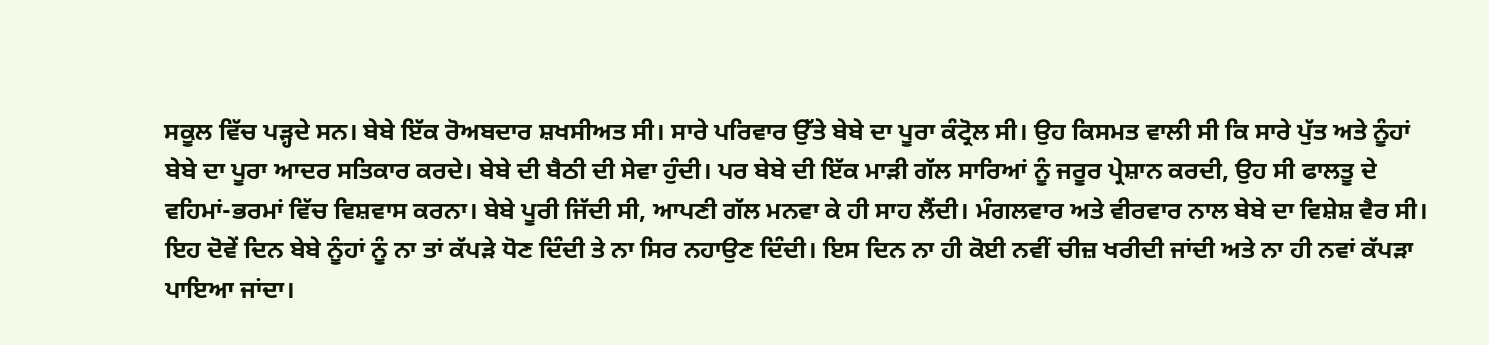ਸਕੂਲ ਵਿੱਚ ਪੜ੍ਹਦੇ ਸਨ। ਬੇਬੇ ਇੱਕ ਰੋਅਬਦਾਰ ਸ਼ਖਸੀਅਤ ਸੀ। ਸਾਰੇ ਪਰਿਵਾਰ ਉੱਤੇ ਬੇਬੇ ਦਾ ਪੂਰਾ ਕੰਟ੍ਰੋਲ ਸੀ। ਉਹ ਕਿਸਮਤ ਵਾਲੀ ਸੀ ਕਿ ਸਾਰੇ ਪੁੱਤ ਅਤੇ ਨੂੰਹਾਂ ਬੇਬੇ ਦਾ ਪੂਰਾ ਆਦਰ ਸਤਿਕਾਰ ਕਰਦੇ। ਬੇਬੇ ਦੀ ਬੈਠੀ ਦੀ ਸੇਵਾ ਹੁੰਦੀ। ਪਰ ਬੇਬੇ ਦੀ ਇੱਕ ਮਾੜੀ ਗੱਲ ਸਾਰਿਆਂ ਨੂੰ ਜਰੂਰ ਪ੍ਰੇਸ਼ਾਨ ਕਰਦੀ, ਉਹ ਸੀ ਫਾਲਤੂ ਦੇ ਵਹਿਮਾਂ-ਭਰਮਾਂ ਵਿੱਚ ਵਿਸ਼ਵਾਸ ਕਰਨਾ। ਬੇਬੇ ਪੂਰੀ ਜਿੱਦੀ ਸੀ, ਆਪਣੀ ਗੱਲ ਮਨਵਾ ਕੇ ਹੀ ਸਾਹ ਲੈਂਦੀ। ਮੰਗਲਵਾਰ ਅਤੇ ਵੀਰਵਾਰ ਨਾਲ ਬੇਬੇ ਦਾ ਵਿਸ਼ੇਸ਼ ਵੈਰ ਸੀ। ਇਹ ਦੋਵੇਂ ਦਿਨ ਬੇਬੇ ਨੂੰਹਾਂ ਨੂੰ ਨਾ ਤਾਂ ਕੱਪੜੇ ਧੋਣ ਦਿੰਦੀ ਤੇ ਨਾ ਸਿਰ ਨਹਾਉਣ ਦਿੰਦੀ। ਇਸ ਦਿਨ ਨਾ ਹੀ ਕੋਈ ਨਵੀਂ ਚੀਜ਼ ਖਰੀਦੀ ਜਾਂਦੀ ਅਤੇ ਨਾ ਹੀ ਨਵਾਂ ਕੱਪੜਾ ਪਾਇਆ ਜਾਂਦਾ।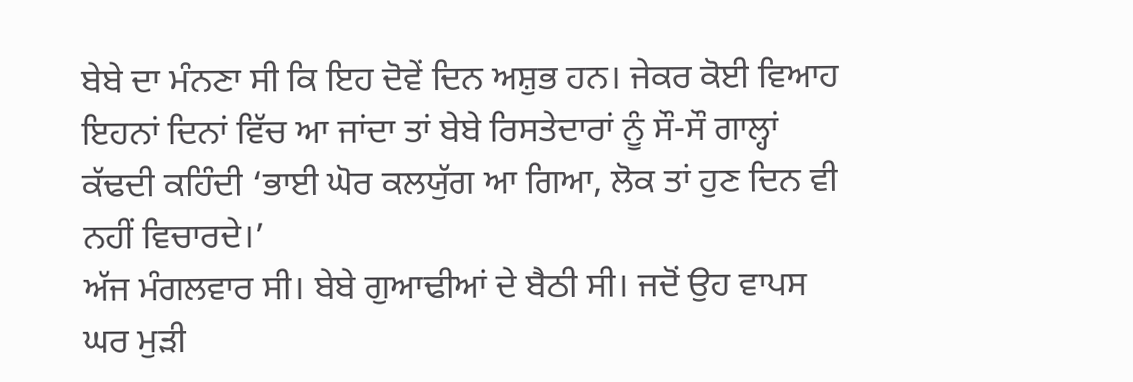ਬੇਬੇ ਦਾ ਮੰਨਣਾ ਸੀ ਕਿ ਇਹ ਦੋਵੇਂ ਦਿਨ ਅਸ਼ੁਭ ਹਨ। ਜੇਕਰ ਕੋਈ ਵਿਆਹ ਇਹਨਾਂ ਦਿਨਾਂ ਵਿੱਚ ਆ ਜਾਂਦਾ ਤਾਂ ਬੇਬੇ ਰਿਸਤੇਦਾਰਾਂ ਨੂੰ ਸੌ-ਸੌ ਗਾਲ੍ਹਾਂ ਕੱਢਦੀ ਕਹਿੰਦੀ ‘ਭਾਈ ਘੋਰ ਕਲਯੁੱਗ ਆ ਗਿਆ, ਲੋਕ ਤਾਂ ਹੁਣ ਦਿਨ ਵੀ ਨਹੀਂ ਵਿਚਾਰਦੇ।’
ਅੱਜ ਮੰਗਲਵਾਰ ਸੀ। ਬੇਬੇ ਗੁਆਢੀਆਂ ਦੇ ਬੈਠੀ ਸੀ। ਜਦੋਂ ਉਹ ਵਾਪਸ ਘਰ ਮੁੜੀ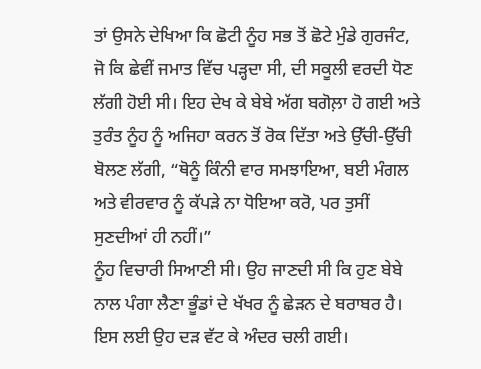ਤਾਂ ਉਸਨੇ ਦੇਖਿਆ ਕਿ ਛੋਟੀ ਨੂੰਹ ਸਭ ਤੋਂ ਛੋਟੇ ਮੁੰਡੇ ਗੁਰਜੰਟ, ਜੋ ਕਿ ਛੇਵੀਂ ਜਮਾਤ ਵਿੱਚ ਪੜ੍ਹਦਾ ਸੀ, ਦੀ ਸਕੂਲੀ ਵਰਦੀ ਧੋਣ ਲੱਗੀ ਹੋਈ ਸੀ। ਇਹ ਦੇਖ ਕੇ ਬੇਬੇ ਅੱਗ ਬਗੋਲ਼ਾ ਹੋ ਗਈ ਅਤੇ ਤੁਰੰਤ ਨੂੰਹ ਨੂੰ ਅਜਿਹਾ ਕਰਨ ਤੋਂ ਰੋਕ ਦਿੱਤਾ ਅਤੇ ਉੱਚੀ-ਉੱਚੀ ਬੋਲਣ ਲੱਗੀ, “ਥੋਨੂੰ ਕਿੰਨੀ ਵਾਰ ਸਮਝਾਇਆ, ਬਈ ਮੰਗਲ ਅਤੇ ਵੀਰਵਾਰ ਨੂੰ ਕੱਪੜੇ ਨਾ ਧੋਇਆ ਕਰੋ, ਪਰ ਤੁਸੀਂ ਸੁਣਦੀਆਂ ਹੀ ਨਹੀਂ।”
ਨੂੰਹ ਵਿਚਾਰੀ ਸਿਆਣੀ ਸੀ। ਉਹ ਜਾਣਦੀ ਸੀ ਕਿ ਹੁਣ ਬੇਬੇ ਨਾਲ ਪੰਗਾ ਲੈਣਾ ਭੂੰਡਾਂ ਦੇ ਖੱਖਰ ਨੂੰ ਛੇੜਨ ਦੇ ਬਰਾਬਰ ਹੈ। ਇਸ ਲਈ ਉਹ ਦੜ ਵੱਟ ਕੇ ਅੰਦਰ ਚਲੀ ਗਈ।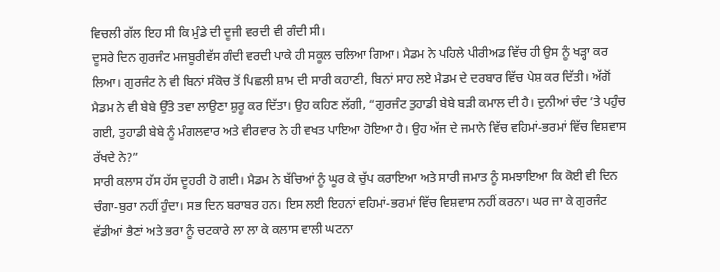ਵਿਚਲੀ ਗੱਲ ਇਹ ਸੀ ਕਿ ਮੁੰਡੇ ਦੀ ਦੂਜੀ ਵਰਦੀ ਵੀ ਗੰਦੀ ਸੀ।
ਦੂਸਰੇ ਦਿਨ ਗੁਰਜੰਟ ਮਜਬੂਰੀਵੱਸ ਗੰਦੀ ਵਰਦੀ ਪਾਕੇ ਹੀ ਸਕੂਲ ਚਲਿਆ ਗਿਆ। ਮੈਡਮ ਨੇ ਪਹਿਲੇ ਪੀਰੀਅਡ ਵਿੱਚ ਹੀ ਉਸ ਨੂੰ ਖੜ੍ਹਾ ਕਰ ਲਿਆ। ਗੁਰਜੰਟ ਨੇ ਵੀ ਬਿਨਾਂ ਸੰਕੋਚ ਤੋਂ ਪਿਛਲੀ ਸ਼ਾਮ ਦੀ ਸਾਰੀ ਕਹਾਣੀ, ਬਿਨਾਂ ਸਾਹ ਲਏ ਮੈਡਮ ਦੇ ਦਰਬਾਰ ਵਿੱਚ ਪੇਸ਼ ਕਰ ਦਿੱਤੀ। ਅੱਗੋਂ ਮੈਡਮ ਨੇ ਵੀ ਬੇਬੇ ਉੱਤੇ ਤਵਾ ਲਾਉਣਾ ਸ਼ੁਰੂ ਕਰ ਦਿੱਤਾ। ਉਹ ਕਹਿਣ ਲੱਗੀ, “ਗੁਰਜੰਟ ਤੁਹਾਡੀ ਬੇਬੇ ਬੜੀ ਕਮਾਲ ਦੀ ਹੈ। ਦੁਨੀਆਂ ਚੰਦ ’ਤੇ ਪਹੁੰਚ ਗਈ, ਤੁਹਾਡੀ ਬੇਬੇ ਨੂੰ ਮੰਗਲਵਾਰ ਅਤੇ ਵੀਰਵਾਰ ਨੇ ਹੀ ਵਖਤ ਪਾਇਆ ਹੋਇਆ ਹੈ। ਉਹ ਅੱਜ ਦੇ ਜਮਾਨੇ ਵਿੱਚ ਵਹਿਮਾਂ-ਭਰਮਾਂ ਵਿੱਚ ਵਿਸ਼ਵਾਸ ਰੱਖਦੇ ਨੇ?”
ਸਾਰੀ ਕਲਾਸ ਹੱਸ ਹੱਸ ਦੂਹਰੀ ਹੋ ਗਈ। ਮੈਡਮ ਨੇ ਬੱਚਿਆਂ ਨੂੰ ਘੂਰ ਕੇ ਚੁੱਪ ਕਰਾਇਆ ਅਤੇ ਸਾਰੀ ਜਮਾਤ ਨੂੰ ਸਮਝਾਇਆ ਕਿ ਕੋਈ ਵੀ ਦਿਨ ਚੰਗਾ-ਬੁਰਾ ਨਹੀਂ ਹੁੰਦਾ। ਸਭ ਦਿਨ ਬਰਾਬਰ ਹਨ। ਇਸ ਲਈ ਇਹਨਾਂ ਵਹਿਮਾਂ-ਭਰਮਾਂ ਵਿੱਚ ਵਿਸ਼ਵਾਸ ਨਹੀਂ ਕਰਨਾ। ਘਰ ਜਾ ਕੇ ਗੁਰਜੰਟ ਵੱਡੀਆਂ ਭੈਣਾਂ ਅਤੇ ਭਰਾ ਨੂੰ ਚਟਕਾਰੇ ਲਾ ਲਾ ਕੇ ਕਲਾਸ ਵਾਲੀ ਘਟਨਾ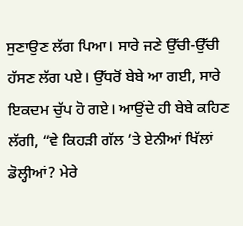ਸੁਣਾਉਣ ਲੱਗ ਪਿਆ। ਸਾਰੇ ਜਣੇ ਉੱਚੀ-ਉੱਚੀ ਹੱਸਣ ਲੱਗ ਪਏ। ਉੱਧਰੋਂ ਬੇਬੇ ਆ ਗਈ, ਸਾਰੇ ਇਕਦਮ ਚੁੱਪ ਹੋ ਗਏ। ਆਉਂਦੇ ਹੀ ਬੇਬੇ ਕਹਿਣ ਲੱਗੀ, “ਵੇ ਕਿਹੜੀ ਗੱਲ ’ਤੇ ਏਨੀਆਂ ਖਿੱਲਾਂ ਡੋਲ੍ਹੀਆਂ? ਮੇਰੇ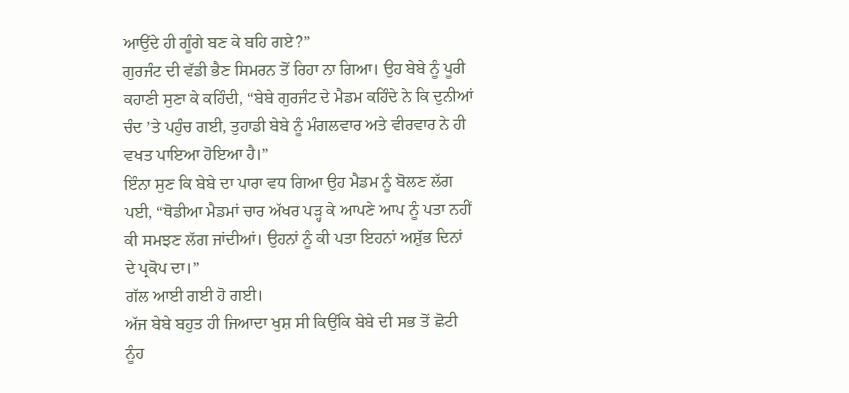ਆਉਂਦੇ ਹੀ ਗੂੰਗੇ ਬਣ ਕੇ ਬਹਿ ਗਏ?”
ਗੁਰਜੰਟ ਦੀ ਵੱਡੀ ਭੈਣ ਸਿਮਰਨ ਤੋਂ ਰਿਹਾ ਨਾ ਗਿਆ। ਉਹ ਬੇਬੇ ਨੂੰ ਪੂਰੀ ਕਹਾਣੀ ਸੁਣਾ ਕੇ ਕਹਿੰਦੀ, “ਬੇਬੇ ਗੁਰਜੰਟ ਦੇ ਮੈਡਮ ਕਹਿੰਦੇ ਨੇ ਕਿ ਦੁਨੀਆਂ ਚੰਦ ’ਤੇ ਪਹੁੰਚ ਗਈ, ਤੁਹਾਡੀ ਬੇਬੇ ਨੂੰ ਮੰਗਲਵਾਰ ਅਤੇ ਵੀਰਵਾਰ ਨੇ ਹੀ ਵਖਤ ਪਾਇਆ ਹੋਇਆ ਹੈ।”
ਇੰਨਾ ਸੁਣ ਕਿ ਬੇਬੇ ਦਾ ਪਾਰਾ ਵਧ ਗਿਆ ਉਹ ਮੈਡਮ ਨੂੰ ਬੋਲਣ ਲੱਗ ਪਈ, “ਥੋਡੀਆ ਮੈਡਮਾਂ ਚਾਰ ਅੱਖਰ ਪੜ੍ਹ ਕੇ ਆਪਣੇ ਆਪ ਨੂੰ ਪਤਾ ਨਹੀਂ ਕੀ ਸਮਝਣ ਲੱਗ ਜਾਂਦੀਆਂ। ਉਹਨਾਂ ਨੂੰ ਕੀ ਪਤਾ ਇਹਨਾਂ ਅਸ਼ੁੱਭ ਦਿਨਾਂ ਦੇ ਪ੍ਰਕੋਪ ਦਾ।”
ਗੱਲ ਆਈ ਗਈ ਹੋ ਗਈ।
ਅੱਜ ਬੇਬੇ ਬਹੁਤ ਹੀ ਜਿਆਦਾ ਖੁਸ਼ ਸੀ ਕਿਉਂਕਿ ਬੇਬੇ ਦੀ ਸਭ ਤੋਂ ਛੋਟੀ ਨੂੰਹ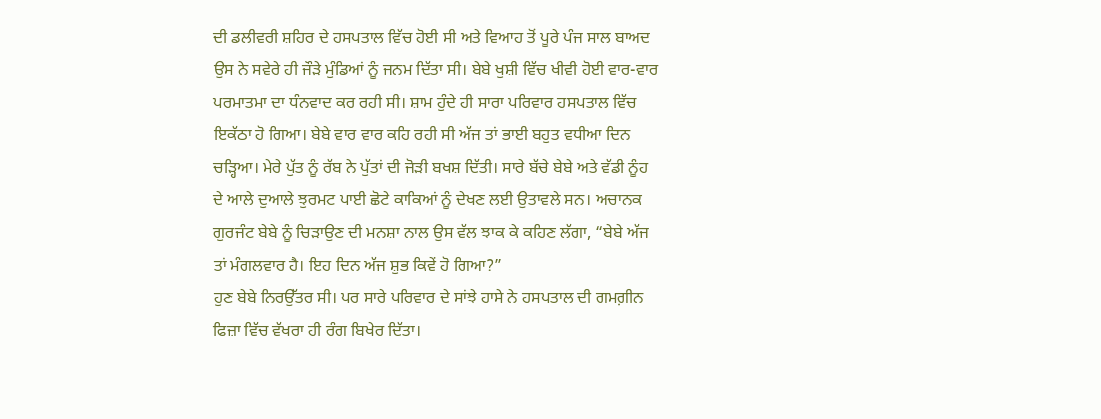ਦੀ ਡਲੀਵਰੀ ਸ਼ਹਿਰ ਦੇ ਹਸਪਤਾਲ ਵਿੱਚ ਹੋਈ ਸੀ ਅਤੇ ਵਿਆਹ ਤੋਂ ਪੂਰੇ ਪੰਜ ਸਾਲ ਬਾਅਦ ਉਸ ਨੇ ਸਵੇਰੇ ਹੀ ਜੌੜੇ ਮੁੰਡਿਆਂ ਨੂੰ ਜਨਮ ਦਿੱਤਾ ਸੀ। ਬੇਬੇ ਖੁਸ਼ੀ ਵਿੱਚ ਖੀਵੀ ਹੋਈ ਵਾਰ-ਵਾਰ ਪਰਮਾਤਮਾ ਦਾ ਧੰਨਵਾਦ ਕਰ ਰਹੀ ਸੀ। ਸ਼ਾਮ ਹੁੰਦੇ ਹੀ ਸਾਰਾ ਪਰਿਵਾਰ ਹਸਪਤਾਲ ਵਿੱਚ ਇਕੱਠਾ ਹੋ ਗਿਆ। ਬੇਬੇ ਵਾਰ ਵਾਰ ਕਹਿ ਰਹੀ ਸੀ ਅੱਜ ਤਾਂ ਭਾਈ ਬਹੁਤ ਵਧੀਆ ਦਿਨ ਚੜ੍ਹਿਆ। ਮੇਰੇ ਪੁੱਤ ਨੂੰ ਰੱਬ ਨੇ ਪੁੱਤਾਂ ਦੀ ਜੋੜੀ ਬਖਸ਼ ਦਿੱਤੀ। ਸਾਰੇ ਬੱਚੇ ਬੇਬੇ ਅਤੇ ਵੱਡੀ ਨੂੰਹ ਦੇ ਆਲੇ ਦੁਆਲੇ ਝੁਰਮਟ ਪਾਈ ਛੋਟੇ ਕਾਕਿਆਂ ਨੂੰ ਦੇਖਣ ਲਈ ਉਤਾਵਲੇ ਸਨ। ਅਚਾਨਕ ਗੁਰਜੰਟ ਬੇਬੇ ਨੂੰ ਚਿੜਾਉਣ ਦੀ ਮਨਸ਼ਾ ਨਾਲ ਉਸ ਵੱਲ ਝਾਕ ਕੇ ਕਹਿਣ ਲੱਗਾ, “ਬੇਬੇ ਅੱਜ ਤਾਂ ਮੰਗਲਵਾਰ ਹੈ। ਇਹ ਦਿਨ ਅੱਜ ਸ਼ੁਭ ਕਿਵੇਂ ਹੋ ਗਿਆ?”
ਹੁਣ ਬੇਬੇ ਨਿਰਉੱਤਰ ਸੀ। ਪਰ ਸਾਰੇ ਪਰਿਵਾਰ ਦੇ ਸਾਂਝੇ ਹਾਸੇ ਨੇ ਹਸਪਤਾਲ ਦੀ ਗਮਗ਼ੀਨ ਫਿਜ਼ਾ ਵਿੱਚ ਵੱਖਰਾ ਹੀ ਰੰਗ ਬਿਖੇਰ ਦਿੱਤਾ।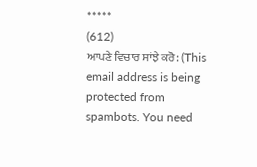*****
(612)
ਆਪਣੇ ਵਿਚਾਰ ਸਾਂਝੇ ਕਰੋ: (This email address is being protected from spambots. You need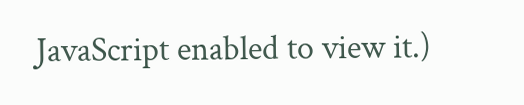JavaScript enabled to view it.)